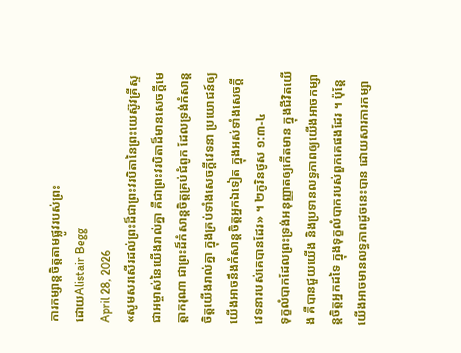ការកម្សាន្តចិត្តតាមផ្លូវរបស់ព្រះ
ដោយAlistair Begg
April 28, 2026
«សូមសរសើរដល់ព្រះដ៏ជាព្រះវរបិតានៃព្រះយេស៊ូវគ្រីស្ទ ជាអម្ចាស់នៃយើងរាល់គ្នា គឺជាព្រះវរបិតាដ៏មានសេចក្ដីមេត្តាករុណា ជាព្រះដ៏កំសាន្តចិត្តគ្រប់ជំពូក ដែលទ្រង់កំសាន្តចិត្តយើងរាល់គ្នា ក្នុងគ្រប់ទាំងសេចក្ដីវេទនា ប្រយោជន៍ឲ្យយើងអាចនឹងកំសាន្តចិត្តអ្នកឯទៀត ក្នុងអស់ទាំងសេចក្ដីវេទនារបស់គេបានដែរ» ។ ២កូរិនថូស ១:៣-៤
ទុក្ខលំបាកដែលព្រះទ្រង់អនុញ្ញាតឲ្យកើតមាន ក្នុងជីវិតយើង គឺបានជួយយើង និងប្រទានលទ្ធភាពឲ្យយើងអាចកម្សាន្តចិត្តអ្នកដទៃ ក្នុងទុក្ខលំបាករបស់ពួកគេផងដែរ ។ ប៉ុន្តែ យើងអាចមានលទ្ធភាពដូចនេះបាន ដោយសារការកម្សា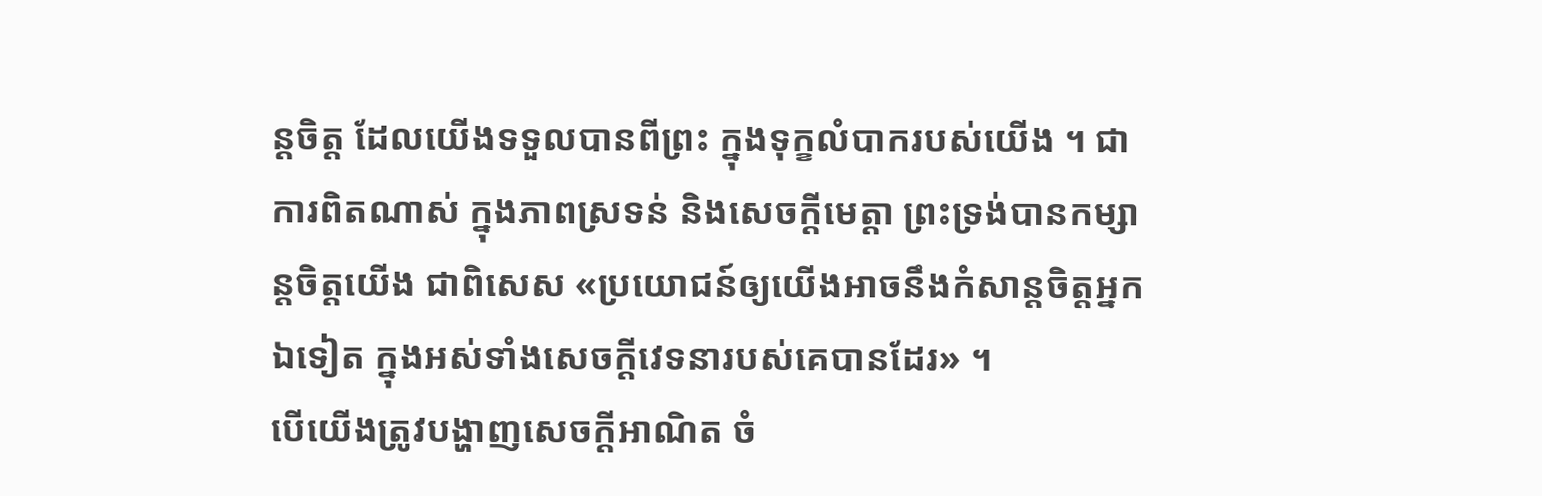ន្តចិត្ត ដែលយើងទទួលបានពីព្រះ ក្នុងទុក្ខលំបាករបស់យើង ។ ជាការពិតណាស់ ក្នុងភាពស្រទន់ និងសេចក្តីមេត្តា ព្រះទ្រង់បានកម្សាន្តចិត្តយើង ជាពិសេស «ប្រយោជន៍ឲ្យយើងអាចនឹងកំសាន្តចិត្តអ្នកឯទៀត ក្នុងអស់ទាំងសេចក្ដីវេទនារបស់គេបានដែរ» ។
បើយើងត្រូវបង្ហាញសេចក្តីអាណិត ចំ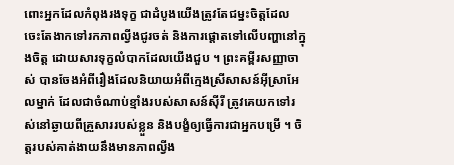ពោះអ្នកដែលកំពុងរងទុក្ខ ជាដំបូងយើងត្រូវតែជម្នះចិត្តដែលចេះតែងាកទៅរកភាពល្វីងជូរចត់ និងការផ្ដោតទៅលើបញ្ហានៅក្នុងចិត្ត ដោយសារទុក្ខលំបាកដែលយើងជួប ។ ព្រះគម្ពីរសញ្ញាចាស់ បានចែងអំពីរឿងដែលនិយាយអំពីក្មេងស្រីសាសន៍អ៊ីស្រាអែលម្នាក់ ដែលជាចំណាប់ខ្មាំងរបស់សាសន៍ស៊ីរី ត្រូវគេយកទៅរស់នៅឆ្ងាយពីគ្រួសាររបស់ខ្លួន និងបង្ខំឲ្យធ្វើការជាអ្នកបម្រើ ។ ចិត្តរបស់គាត់ងាយនឹងមានភាពល្វីង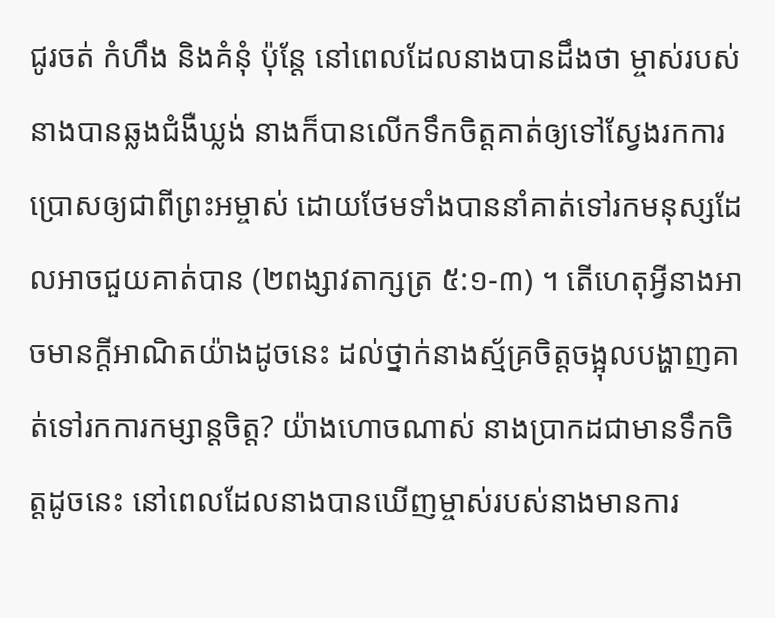ជូរចត់ កំហឹង និងគំនុំ ប៉ុន្តែ នៅពេលដែលនាងបានដឹងថា ម្ចាស់របស់នាងបានឆ្លងជំងឺឃ្លង់ នាងក៏បានលើកទឹកចិត្តគាត់ឲ្យទៅស្វែងរកការប្រោសឲ្យជាពីព្រះអម្ចាស់ ដោយថែមទាំងបាននាំគាត់ទៅរកមនុស្សដែលអាចជួយគាត់បាន (២ពង្សាវតាក្សត្រ ៥:១-៣) ។ តើហេតុអ្វីនាងអាចមានក្តីអាណិតយ៉ាងដូចនេះ ដល់ថ្នាក់នាងស្ម័គ្រចិត្តចង្អុលបង្ហាញគាត់ទៅរកការកម្សាន្តចិត្ត? យ៉ាងហោចណាស់ នាងប្រាកដជាមានទឹកចិត្តដូចនេះ នៅពេលដែលនាងបានឃើញម្ចាស់របស់នាងមានការ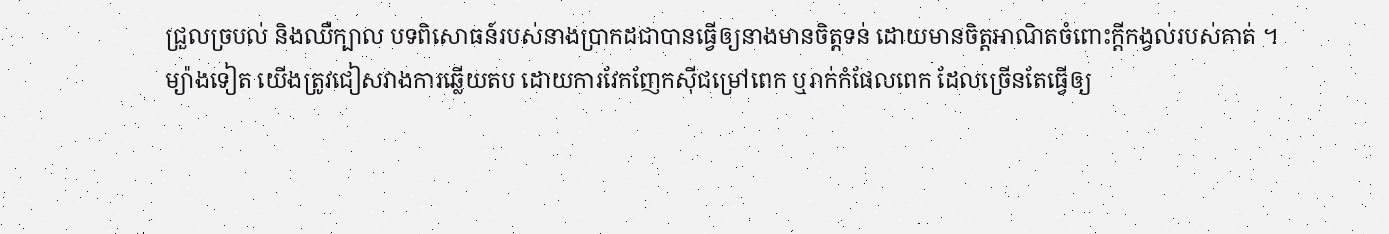ជ្រួលច្របល់ និងឈឺក្បាល បទពិសោធន៍របស់នាងប្រាកដជាបានធ្វើឲ្យនាងមានចិត្តទន់ ដោយមានចិត្តអាណិតចំពោះក្តីកង្វល់របស់គាត់ ។
ម្យ៉ាងទៀត យើងត្រូវជៀសវាងការឆ្លើយតប ដោយការវែកញែកស៊ីជម្រៅពេក ឬរាក់កំផែលពេក ដែលច្រើនតែធ្វើឲ្យ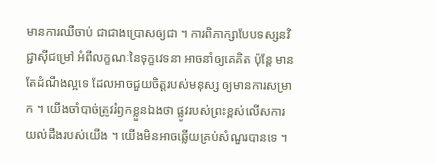មានការឈឺចាប់ ជាជាងប្រោសឲ្យជា ។ ការពិភាក្សាបែបទស្សនវិជ្ជាស៊ីជម្រៅ អំពីលក្ខណៈនៃទុក្ខវេទនា អាចនាំឲ្យគេគិត ប៉ុន្តែ មានតែដំណឹងល្អទេ ដែលអាចជួយចិត្តរបស់មនុស្ស ឲ្យមានការសម្រាក ។ យើងចាំបាច់ត្រូវរំឭកខ្លួនឯងថា ផ្លូវរបស់ព្រះខ្ពស់លើសការយល់ដឹងរបស់យើង ។ យើងមិនអាចឆ្លើយគ្រប់សំណួរបានទេ ។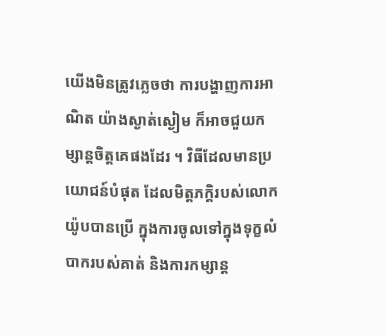យើងមិនត្រូវភ្លេចថា ការបង្ហាញការអាណិត យ៉ាងស្ងាត់ស្ងៀម ក៏អាចជួយកម្សាន្តចិត្តគេផងដែរ ។ វិធីដែលមានប្រយោជន៍បំផុត ដែលមិត្តភក្តិរបស់លោក យ៉ូបបានប្រើ ក្នុងការចូលទៅក្នុងទុក្ខលំបាករបស់គាត់ និងការកម្សាន្ត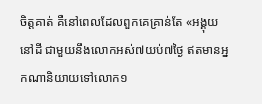ចិត្តគាត់ គឺនៅពេលដែលពួកគេគ្រាន់តែ «អង្គុយនៅដី ជាមួយនឹងលោកអស់៧យប់៧ថ្ងៃ ឥតមានអ្នកណានិយាយទៅលោក១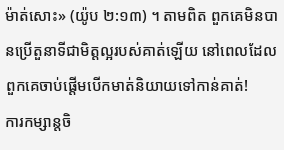ម៉ាត់សោះ» (យ៉ូប ២:១៣) ។ តាមពិត ពួកគេមិនបានប្រើតួនាទីជាមិត្តល្អរបស់គាត់ឡើយ នៅពេលដែលពួកគេចាប់ផ្តើមបើកមាត់និយាយទៅកាន់គាត់!
ការកម្សាន្តចិ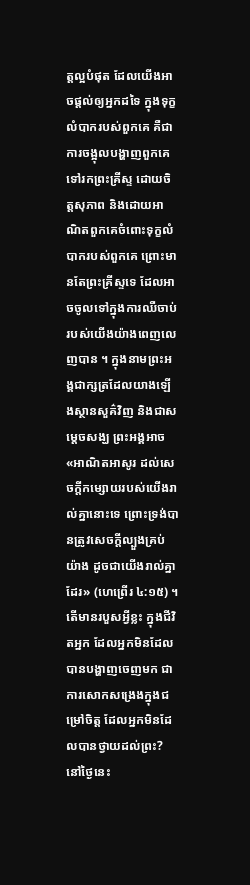ត្តល្អបំផុត ដែលយើងអាចផ្តល់ឲ្យអ្នកដទៃ ក្នុងទុក្ខលំបាករបស់ពួកគេ គឺជាការចង្អុលបង្ហាញពួកគេទៅរកព្រះគ្រីស្ទ ដោយចិត្តសុភាព និងដោយអាណិតពួកគេចំពោះទុក្ខលំបាករបស់ពួកគេ ព្រោះមានតែព្រះគ្រីស្ទទេ ដែលអាចចូលទៅក្នុងការឈឺចាប់របស់យើងយ៉ាងពេញលេញបាន ។ ក្នុងនាមព្រះអង្គជាក្សត្រដែលយាងឡើងស្ថានសួគ៌វិញ និងជាសម្តេចសង្ឃ ព្រះអង្គអាច «អាណិតអាសូរ ដល់សេចក្ដីកម្សោយរបស់យើងរាល់គ្នានោះទេ ព្រោះទ្រង់បានត្រូវសេចក្ដីល្បួងគ្រប់យ៉ាង ដូចជាយើងរាល់គ្នាដែរ» (ហេព្រើរ ៤:១៥) ។
តើមានរបួសអ្វីខ្លះ ក្នុងជីវិតអ្នក ដែលអ្នកមិនដែលបានបង្ហាញចេញមក ជាការសោកសង្រេងក្នុងជម្រៅចិត្ត ដែលអ្នកមិនដែលបានថ្វាយដល់ព្រះ? នៅថ្ងៃនេះ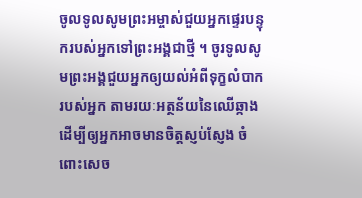ចូលទូលសូមព្រះអម្ចាស់ជួយអ្នកផ្ទេរបន្ទុករបស់អ្នកទៅព្រះអង្គជាថ្មី ។ ចូរទូលសូមព្រះអង្គជួយអ្នកឲ្យយល់អំពីទុក្ខលំបាករបស់អ្នក តាមរយៈអត្ថន័យនៃឈើឆ្កាង ដើម្បីឲ្យអ្នកអាចមានចិត្តស្ញប់ស្ញែង ចំពោះសេច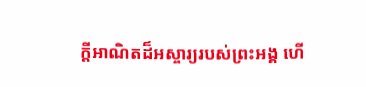ក្តីអាណិតដ៏អស្ចារ្យរបស់ព្រះអង្គ ហើ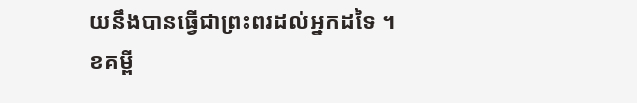យនឹងបានធ្វើជាព្រះពរដល់អ្នកដទៃ ។
ខគម្ពី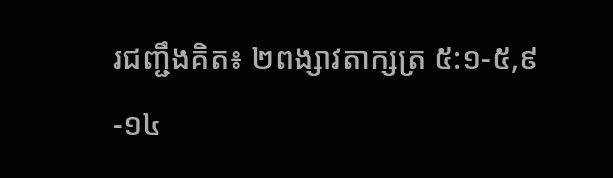រជញ្ជឹងគិត៖ ២ពង្សាវតាក្សត្រ ៥:១-៥,៩-១៤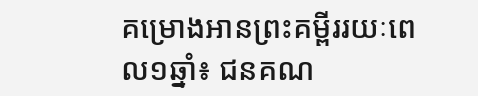គម្រោងអានព្រះគម្ពីររយៈពេល១ឆ្នាំ៖ ជនគណ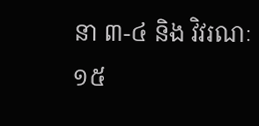នា ៣-៤ និង វិវរណៈ ១៥